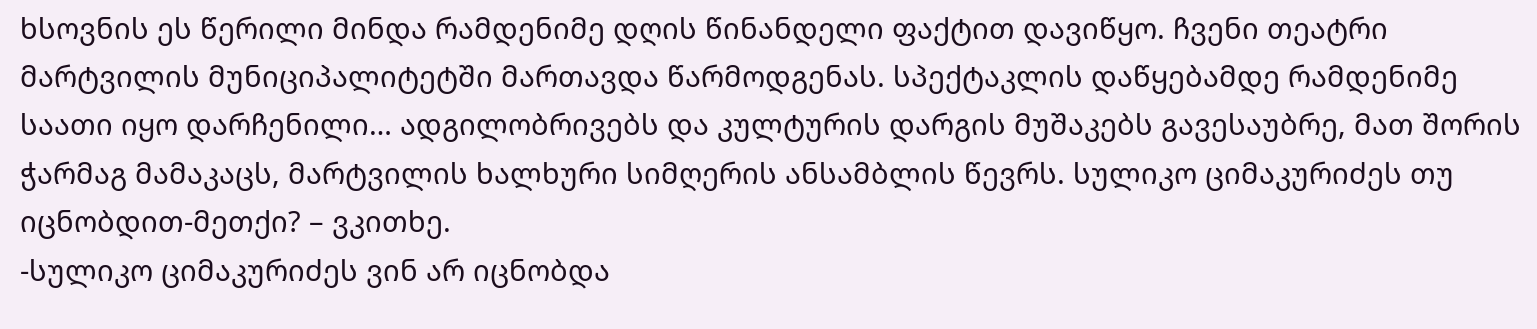ხსოვნის ეს წერილი მინდა რამდენიმე დღის წინანდელი ფაქტით დავიწყო. ჩვენი თეატრი მარტვილის მუნიციპალიტეტში მართავდა წარმოდგენას. სპექტაკლის დაწყებამდე რამდენიმე საათი იყო დარჩენილი… ადგილობრივებს და კულტურის დარგის მუშაკებს გავესაუბრე, მათ შორის ჭარმაგ მამაკაცს, მარტვილის ხალხური სიმღერის ანსამბლის წევრს. სულიკო ციმაკურიძეს თუ იცნობდით-მეთქი? – ვკითხე.
-სულიკო ციმაკურიძეს ვინ არ იცნობდა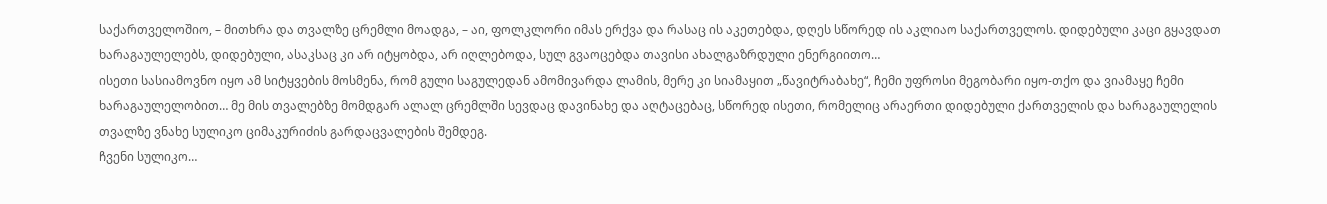საქართველოშიო, – მითხრა და თვალზე ცრემლი მოადგა, – აი, ფოლკლორი იმას ერქვა და რასაც ის აკეთებდა, დღეს სწორედ ის აკლიაო საქართველოს. დიდებული კაცი გყავდათ ხარაგაულელებს, დიდებული, ასაკსაც კი არ იტყობდა, არ იღლებოდა, სულ გვაოცებდა თავისი ახალგაზრდული ენერგიითო…
ისეთი სასიამოვნო იყო ამ სიტყვების მოსმენა, რომ გული საგულედან ამომივარდა ლამის, მერე კი სიამაყით „წავიტრაბახე“, ჩემი უფროსი მეგობარი იყო-თქო და ვიამაყე ჩემი ხარაგაულელობით… მე მის თვალებზე მომდგარ ალალ ცრემლში სევდაც დავინახე და აღტაცებაც, სწორედ ისეთი, რომელიც არაერთი დიდებული ქართველის და ხარაგაულელის თვალზე ვნახე სულიკო ციმაკურიძის გარდაცვალების შემდეგ.
ჩვენი სულიკო…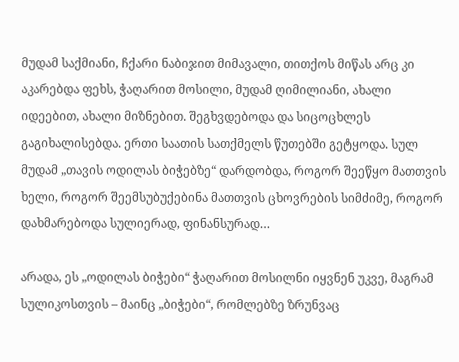მუდამ საქმიანი, ჩქარი ნაბიჯით მიმავალი, თითქოს მიწას არც კი აკარებდა ფეხს, ჭაღარით მოსილი, მუდამ ღიმილიანი, ახალი იდეებით, ახალი მიზნებით. შეგხვდებოდა და სიცოცხლეს გაგიხალისებდა. ერთი საათის სათქმელს წუთებში გეტყოდა. სულ მუდამ „თავის ოდილას ბიჭებზე“ დარდობდა, როგორ შეეწყო მათთვის ხელი, როგორ შეემსუბუქებინა მათთვის ცხოვრების სიმძიმე, როგორ დახმარებოდა სულიერად, ფინანსურად…

არადა, ეს „ოდილას ბიჭები“ ჭაღარით მოსილნი იყვნენ უკვე, მაგრამ სულიკოსთვის – მაინც „ბიჭები“, რომლებზე ზრუნვაც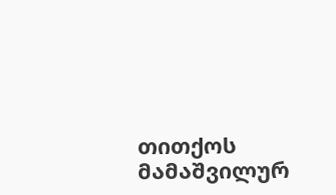თითქოს მამაშვილურ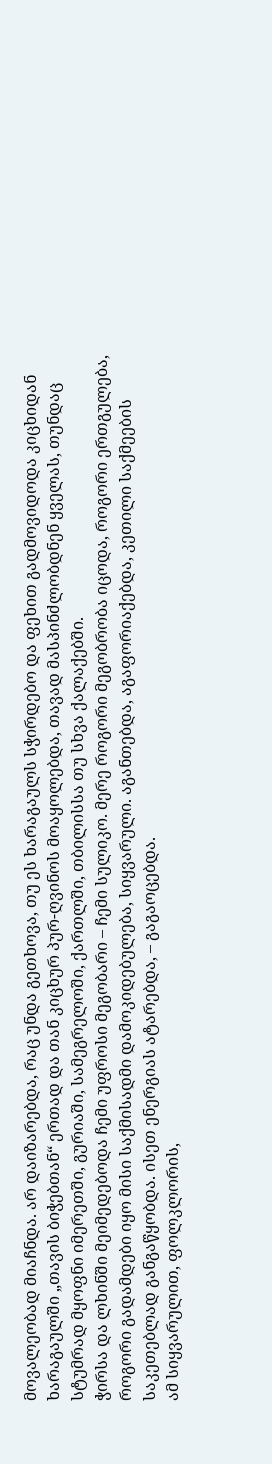მოვალეობად მიაჩნდა. არ დაიზარებდა, რაც უნდა გეთხოვა, თუ ეს ხარაგაულს სჭირდებო და ფეხით გადმოვიდოდა კიცხიდან ხარაგაულში „თავის ბიჭებთან“ ერთად და თან კიცხურ პურ-ღვინოს მოაყოლებდა, თავად მასპინძლობდნენ ყველას, თუნდაც სტუმრად მყოფნი იმერეთში, გურიაში, სამეგრელოში, ქართლში, თბილისსა თუ სხვა ქალაქებში.
ჭირსა და ლხინში მეიმედებოდა ჩემი უფროსი მეგობარი – ჩემი სულიკო. მერე როგორი მეგობრობა იცოდა, როგორი ერთგულება, როგორი გადამდები იყო მისი საქმისადმი დამოკიდებულება, სიყვარული. აგანთებდა, აგაფორიაქებდა, კეთილი საქმეების საკეთებლად განგაწყობდა. ისეთ ენერგიას ატარებდა, – გაგაოცებდა.
ამ სიყვარულით, ფოლკლორის,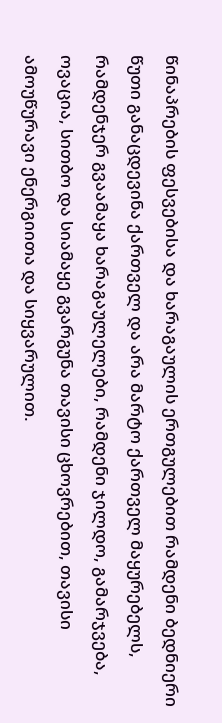წინაპრების ფესვებისა და ხარაგაულის ერთგულებით რამდენი ბედნიერი წუთი განაცდევინა ქართველ და არა მარტო ქართველ მაყურებელს, რამდენჯერ გვაამაყა ხარაგაულელები, რამდენი ჯილდო, გამარჯვება, ოვაცია, სითბო და სიამაყე გვარგუნა თავისი ცხოვრებით, თავისი ამოუწურავი ენერგიითა და სიყვარულით.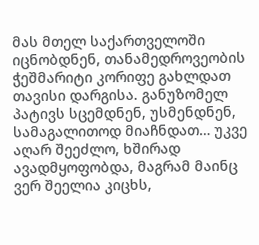მას მთელ საქართველოში იცნობდნენ, თანამედროვეობის ჭეშმარიტი კორიფე გახლდათ თავისი დარგისა. განუზომელ პატივს სცემდნენ, უსმენდნენ, სამაგალითოდ მიაჩნდათ… უკვე აღარ შეეძლო, ხშირად ავადმყოფობდა, მაგრამ მაინც ვერ შეელია კიცხს,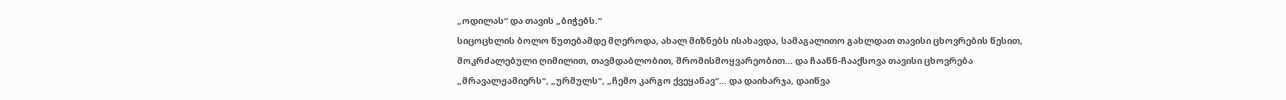„ოდილას“ და თავის „ბიჭებს.“
სიცოცხლის ბოლო წუთებამდე მღეროდა, ახალ მიზნებს ისახავდა, სამაგალითო გახლდათ თავისი ცხოვრების წესით, მოკრძალებული ღიმილით, თავმდაბლობით, შრომისმოყვარეობით… და ჩააწნ-ჩააქსოვა თავისი ცხოვრება „მრავალჟამიერს“, „ურმულს“, „ჩემო კარგო ქვეყანავ“… და დაიხარჯა, დაიწვა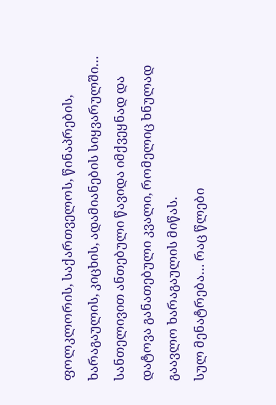ფოლკლორის, საქართველოს, წინაპრების, ხარაგაულის, კიცხის, ადამიანების სიყვარულში… სანთელივით ანთებული წავიდა იმქვეყნად და დატოვა განათებული კვალი, რომელიც ხნულად გაავლო ხარაგაულის მიწას.
სულ მენატრება… რაც წლები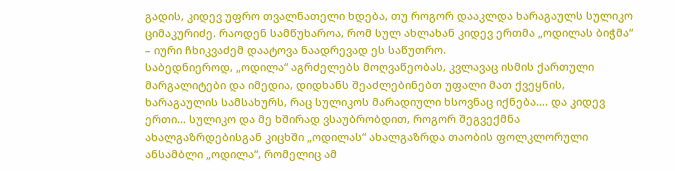გადის, კიდევ უფრო თვალნათელი ხდება, თუ როგორ დააკლდა ხარაგაულს სულიკო ციმაკურიძე. რაოდენ სამწუხაროა, რომ სულ ახლახან კიდევ ერთმა „ოდილას ბიჭმა“ – იური ჩხიკვაძემ დაატოვა ნაადრევად ეს საწუთრო.
საბედნიეროდ, „ოდილა“ აგრძელებს მოღვაწეობას, კვლავაც ისმის ქართული მარგალიტები და იმედია, დიდხანს შეაძლებინებთ უფალი მათ ქვეყნის, ხარაგაულის სამსახურს, რაც სულიკოს მარადიული ხსოვნაც იქნება…. და კიდევ ერთი… სულიკო და მე ხშირად ვსაუბრობდით, როგორ შეგვექმნა ახალგაზრდებისგან კიცხში „ოდილას“ ახალგაზრდა თაობის ფოლკლორული ანსამბლი „ოდილა“, რომელიც ამ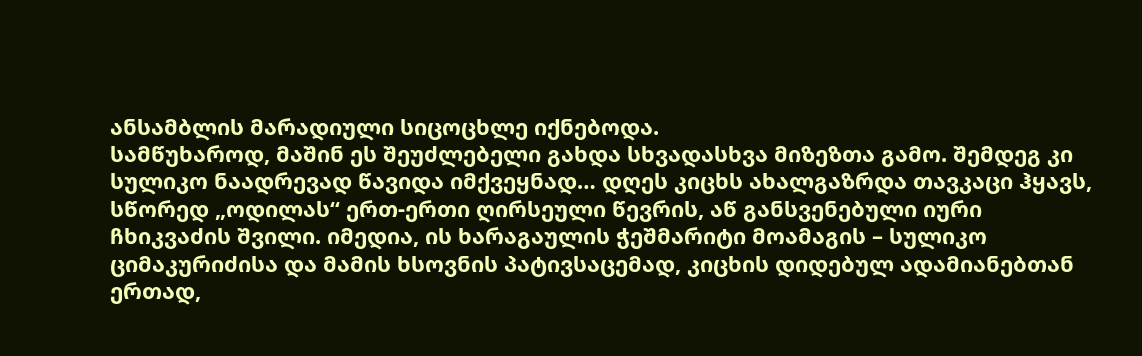ანსამბლის მარადიული სიცოცხლე იქნებოდა.
სამწუხაროდ, მაშინ ეს შეუძლებელი გახდა სხვადასხვა მიზეზთა გამო. შემდეგ კი სულიკო ნაადრევად წავიდა იმქვეყნად… დღეს კიცხს ახალგაზრდა თავკაცი ჰყავს, სწორედ „ოდილას“ ერთ-ერთი ღირსეული წევრის, აწ განსვენებული იური ჩხიკვაძის შვილი. იმედია, ის ხარაგაულის ჭეშმარიტი მოამაგის – სულიკო ციმაკურიძისა და მამის ხსოვნის პატივსაცემად, კიცხის დიდებულ ადამიანებთან ერთად,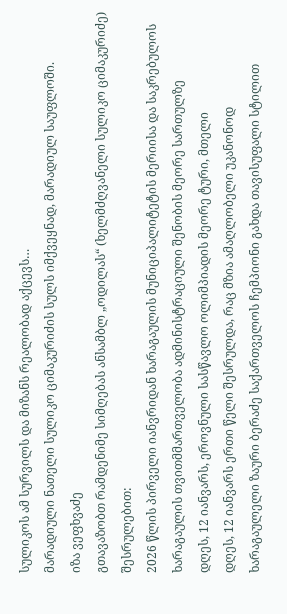სულიკოს ამ სურვილს და მიზანს რეალობად აქცევს…
მარადიული ნათელი სულიკო ციმაკურიძის სულს იმქვეყნად, მარადიულ საუფლოში.
იზა ვეფხვაძე
გთავაზობთ რამდენიმე სიმღებას ანსამბლ „ოდილას“ (ხელმძღვანელი სულიკო ციმაკურიძე) შესრულებით:
2026 წლის პირველი იანვრიდან ხარაგაულის მუნიციპალიტეტის მერიისა და საკრებულოს
ხარაგაულის თვითმმართველობა ადმინისტრაციული შენობის მეორე სართულზე
დღეს, 12 იანვარს, ეროვნული სასწავლო ოლიმპიადის მეორე ტური, მთელი
დღეს, 12 იანვარს ერთი წელი შესრულდა, რაც მზია ამაღლობელი უკანონოდ
ხარაგაულელი ზაური ბერაძე საქართველოს ჩემპიონი გახდა თავისუფალი სტილით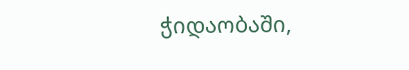ჭიდაობაში,